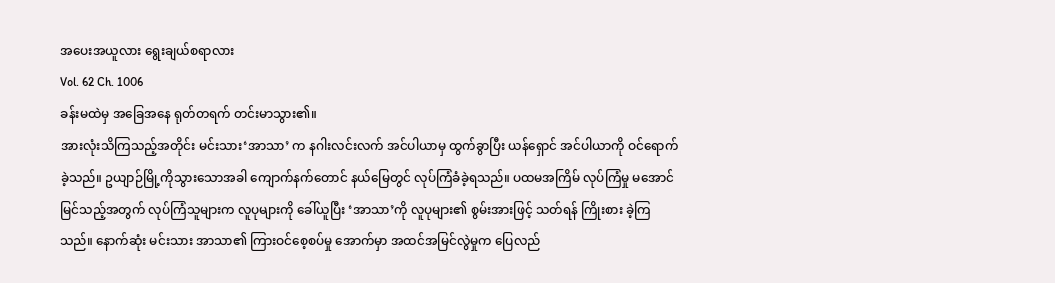အပေးအယူလား ရွေးချယ်စရာလား
Vol. 62 Ch. 1006
ခန်းမထဲမှ အခြေအနေ ရုတ်တရက် တင်းမာသွား၏။
အားလုံးသိကြသည့်အတိုင်း မင်းသား‘အာသာ’ က နဂါးလင်းလက် အင်ပါယာမှ ထွက်ခွာပြီး ယန်ရှောင် အင်ပါယာကို ဝင်ရောက်ခဲ့သည်။ ဥယျာဉ်မြို့ကိုသွားသောအခါ ကျောက်နက်တောင် နယ်မြေတွင် လုပ်ကြံခံခဲ့ရသည်။ ပထမအကြိမ် လုပ်ကြံမှု မအောင်မြင်သည့်အတွက် လုပ်ကြံသူများက လူပုများကို ခေါ်ယူပြီး ‘အာသာ’ကို လူပုများ၏ စွမ်းအားဖြင့် သတ်ရန် ကြိုးစား ခဲ့ကြသည်။ နောက်ဆုံး မင်းသား အာသာ၏ ကြားဝင်စေ့စပ်မှု အောက်မှာ အထင်အမြင်လွဲမှုက ပြေလည်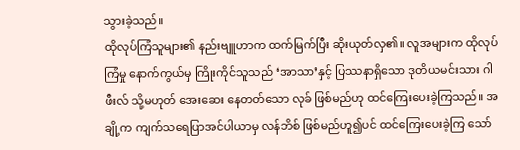သွားခဲ့သည်။
ထိုလုပ်ကြံသူများ၏ နည်းဗျူဟာက ထက်မြက်ပြီး ဆိုးယုတ်လှ၏။ လူအများက ထိုလုပ်ကြံမှု နောက်ကွယ်မှ ကြိုးကိုင်သူသည် ‘အာသာ’နှင့် ပြဿနာရှိသော ဒုတိယမင်းသား ဂါဖီးလ် သို့မဟုတ် အေးဆေး နေတတ်သော လုခ် ဖြစ်မည်ဟု ထင်ကြေးပေးခဲ့ကြသည်။ အချို့က ကျက်သရေပြာအင်ပါယာမှ လန်ဘိစ် ဖြစ်မည်ဟူ၍ပင် ထင်ကြေးပေးခဲ့ကြ သော်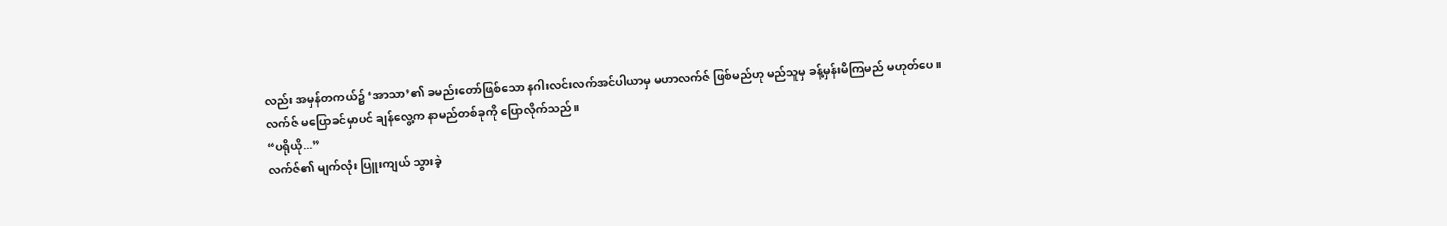လည်း အမှန်တကယ်၌ ‘အာသာ’၏ ခမည်းတော်ဖြစ်သော နဂါးလင်းလက်အင်ပါယာမှ မဟာလက်ဇ် ဖြစ်မည်ဟု မည်သူမှ ခန့်မှန်းမိကြမည် မဟုတ်ပေ။
လက်ဇ် မပြောခင်မှာပင် ချန်လွေ့က နာမည်တစ်ခုကို ပြောလိုက်သည်။
“ပရိုယို...”
လက်ဇ်၏ မျက်လုံး ပြူးကျယ် သွားခဲ့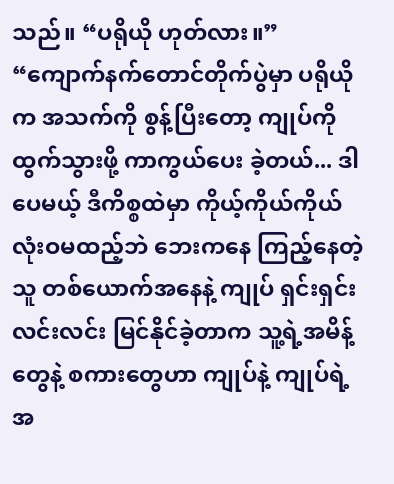သည်။ “ပရိုယို ဟုတ်လား။”
“ကျောက်နက်တောင်တိုက်ပွဲမှာ ပရိုယိုက အသက်ကို စွန့်ပြီးတော့ ကျုပ်ကို ထွက်သွားဖို့ ကာကွယ်ပေး ခဲ့တယ်... ဒါပေမယ့် ဒီကိစ္စထဲမှာ ကိုယ့်ကိုယ်ကိုယ် လုံးဝမထည့်ဘဲ ဘေးကနေ ကြည့်နေတဲ့သူ တစ်ယောက်အနေနဲ့ ကျုပ် ရှင်းရှင်းလင်းလင်း မြင်နိုင်ခဲ့တာက သူ့ရဲ့အမိန့်တွေနဲ့ စကားတွေဟာ ကျုပ်နဲ့ ကျုပ်ရဲ့ အ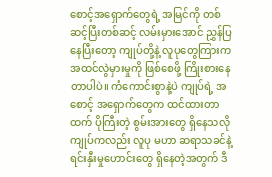စောင့်အရှောက်တွေရဲ့ အမြင်ကို တစ်ဆင့်ပြီးတစ်ဆင့် လမ်းမှားအောင် ညွှန်ပြနေပြီးတော့ ကျုပ်တို့နဲ့ လူပုတွေကြားက အထင်လွဲမှားမှုကို ဖြစ်စေဖို့ ကြိုးစားနေတာပါပဲ။ ကံကောင်းစွာနဲ့ပဲ ကျုပ်ရဲ့ အစောင့် အရှောက်တွေက ထင်ထားတာထက် ပိုကြီးတဲ့ စွမ်းအားတွေ ရှိနေသလို ကျုပ်ကလည်း လူပု မဟာ ဆရာသခင်နဲ့ ရင်းနှီးမှုဟောင်းတွေ ရှိနေတဲ့အတွက် ဒီ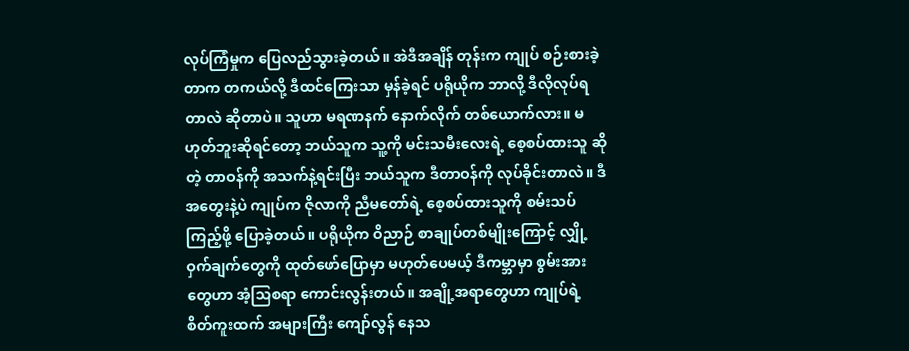လုပ်ကြံမှုက ပြေလည်သွားခဲ့တယ်။ အဲဒီအချိန် တုန်းက ကျုပ် စဉ်းစားခဲ့တာက တကယ်လို့ ဒီထင်ကြေးသာ မှန်ခဲ့ရင် ပရိုယိုက ဘာလို့ ဒီလိုလုပ်ရတာလဲ ဆိုတာပဲ။ သူဟာ မရဏနက် နောက်လိုက် တစ်ယောက်လား။ မဟုတ်ဘူးဆိုရင်တော့ ဘယ်သူက သူ့ကို မင်းသမီးလေးရဲ့ စေ့စပ်ထားသူ ဆိုတဲ့ တာဝန်ကို အသက်နဲ့ရင်းပြီး ဘယ်သူက ဒီတာဝန်ကို လုပ်ခိုင်းတာလဲ။ ဒီအတွေးနဲ့ပဲ ကျုပ်က ဇိုလာကို ညီမတော်ရဲ့ စေ့စပ်ထားသူကို စမ်းသပ်ကြည့်ဖို့ ပြောခဲ့တယ်။ ပရိုယိုက ဝိညာဉ် စာချုပ်တစ်မျိုးကြောင့် လျှို့ဝှက်ချက်တွေကို ထုတ်ဖော်ပြောမှာ မဟုတ်ပေမယ့် ဒီကမ္ဘာမှာ စွမ်းအားတွေဟာ အံ့သြစရာ ကောင်းလွန်းတယ်။ အချို့အရာတွေဟာ ကျုပ်ရဲ့ စိတ်ကူးထက် အများကြီး ကျော်လွန် နေသ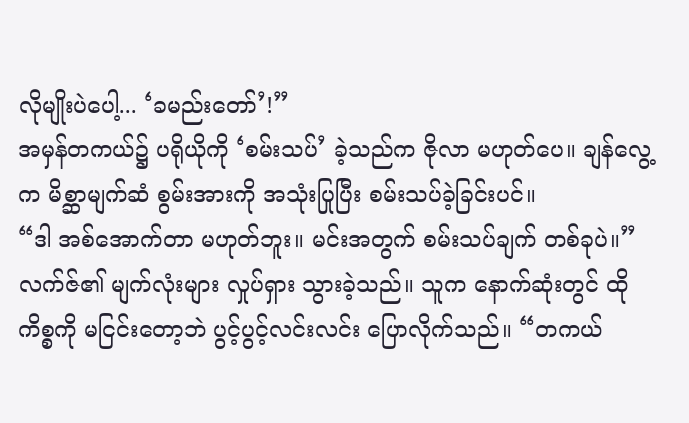လိုမျိုးပဲပေါ့... ‘ခမည်းတော်’!”
အမှန်တကယ်၌ ပရိုယိုကို ‘စမ်းသပ်’ ခဲ့သည်က ဇိုလာ မဟုတ်ပေ။ ချန်လွေ့က မိစ္ဆာမျက်ဆံ စွမ်းအားကို အသုံးပြုပြီး စမ်းသပ်ခဲ့ခြင်းပင်။
“ဒါ အစ်အောက်တာ မဟုတ်ဘူး။ မင်းအတွက် စမ်းသပ်ချက် တစ်ခုပဲ။” လက်ဇ်၏ မျက်လုံးများ လှုပ်ရှား သွားခဲ့သည်။ သူက နောက်ဆုံးတွင် ထိုကိစ္စကို မငြင်းတော့ဘဲ ပွင့်ပွင့်လင်းလင်း ပြောလိုက်သည်။ “တကယ်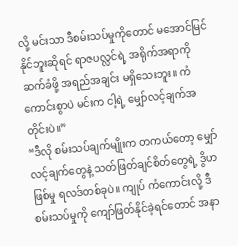လို့ မင်းသာ ဒီစမ်းသပ်မှုကိုတောင် မအောင်မြင်နိုင်ဘူးဆိုရင် ရာဇပလ္လင်ရဲ့ အရိုက်အရာကို ဆက်ခံဖို့ အရည်အချင်း မရှိသေးဘူး။ ကံကောင်းစွာပဲ မင်းက ငါ့ရဲ့ မျှော်လင့်ချက်အတိုင်းပဲ။”
“ဒီလို စမ်းသပ်ချက်မျိုးက တကယ်တော့ မျှော်လင့်ချက်တွေနဲ့ သတ်ဖြတ်ချင်စိတ်တွေရဲ့ ဒွိဟဖြစ်မှု ရလဒ်တစ်ခုပဲ။ ကျုပ် ကံကောင်းလို့ ဒီစမ်းသပ်မှုကို ကျော်ဖြတ်နိုင်ခဲ့ရင်တောင် အနာ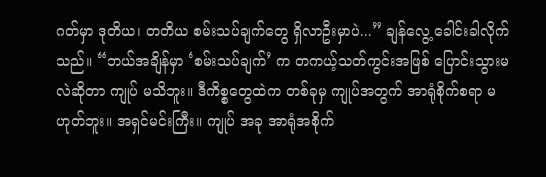ဂတ်မှာ ဒုတိယ၊ တတိယ စမ်းသပ်ချက်တွေ ရှိလာဦးမှာပဲ...” ချန်လွေ့ ခေါင်းခါလိုက်သည်။ “ဘယ်အချိန်မှာ ‘စမ်းသပ်ချက်’ က တကယ့်သတ်ကွင်းအဖြစ် ပြောင်းသွားမလဲဆိုတာ ကျုပ် မသိဘူး။ ဒီကိစ္စတွေထဲက တစ်ခုမှ ကျုပ်အတွက် အာရုံစိုက်စရာ မဟုတ်ဘူး။ အရှင်မင်းကြီး။ ကျုပ် အခု အာရုံအစိုက်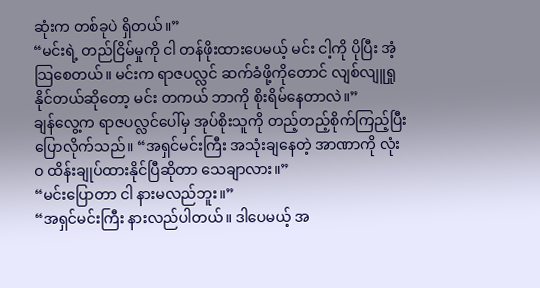ဆုံးက တစ်ခုပဲ ရှိတယ်။”
“မင်းရဲ့ တည်ငြိမ်မှုကို ငါ တန်ဖိုးထားပေမယ့် မင်း ငါ့ကို ပိုပြီး အံ့သြစေတယ်။ မင်းက ရာဇပလ္လင် ဆက်ခံဖို့ကိုတောင် လျစ်လျူရှု နိုင်တယ်ဆိုတော့ မင်း တကယ် ဘာကို စိုးရိမ်နေတာလဲ။”
ချန်လွေ့က ရာဇပလ္လင်ပေါ်မှ အုပ်စိုးသူကို တည့်တည့်စိုက်ကြည့်ပြီး ပြောလိုက်သည်။ “အရှင်မင်းကြီး အသုံးချနေတဲ့ အာဏာကို လုံးဝ ထိန်းချုပ်ထားနိုင်ပြီဆိုတာ သေချာလား။”
“မင်းပြောတာ ငါ နားမလည်ဘူး။”
“အရှင်မင်းကြီး နားလည်ပါတယ်။ ဒါပေမယ့် အ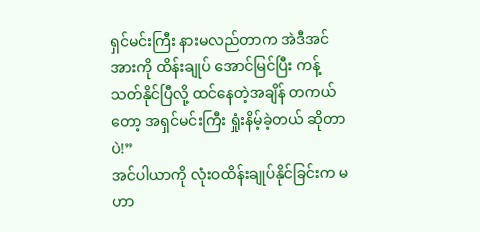ရှင်မင်းကြီး နားမလည်တာက အဲဒီအင်အားကို ထိန်းချုပ် အောင်မြင်ပြီး ကန့်သတ်နိုင်ပြီလို့ ထင်နေတဲ့အချိန် တကယ်တော့ အရှင်မင်းကြီး ရှုံးနိမ့်ခဲ့တယ် ဆိုတာပဲ!”
အင်ပါယာကို လုံးဝထိန်းချုပ်နိုင်ခြင်းက မဟာ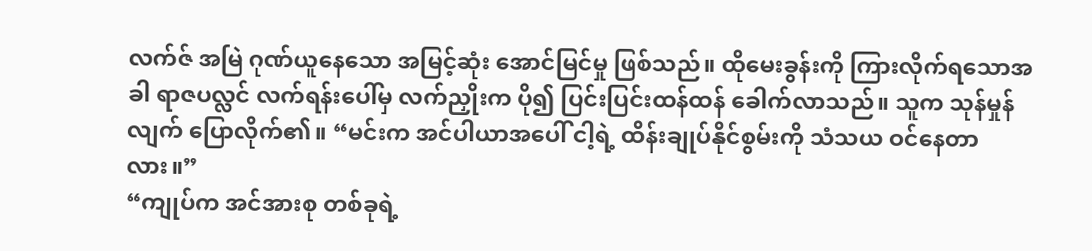လက်ဇ် အမြဲ ဂုဏ်ယူနေသော အမြင့်ဆုံး အောင်မြင်မှု ဖြစ်သည်။ ထိုမေးခွန်းကို ကြားလိုက်ရသောအခါ ရာဇပလ္လင် လက်ရန်းပေါ်မှ လက်ညှိုးက ပို၍ ပြင်းပြင်းထန်ထန် ခေါက်လာသည်။ သူက သုန်မှုန်လျက် ပြောလိုက်၏။ “မင်းက အင်ပါယာအပေါ် ငါ့ရဲ့ ထိန်းချုပ်နိုင်စွမ်းကို သံသယ ဝင်နေတာလား။”
“ကျုပ်က အင်အားစု တစ်ခုရဲ့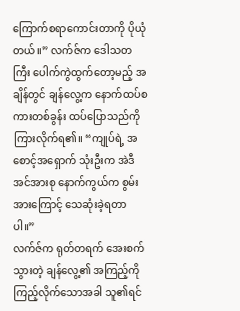ကြောက်စရာကောင်းတာကို ပိုယုံတယ်။” လက်ဇ်က ဒေါသတကြီး ပေါက်ကွဲထွက်တော့မည့် အချိန်တွင် ချန်လွေ့က နောက်ထပ်စကားတစ်ခွန်း ထပ်ပြောသည်ကို ကြားလိုက်ရ၏။ “ကျုပ်ရဲ့ အစောင့်အရှောက် သုံးဦးက အဲဒီအင်အားစု နောက်ကွယ်က စွမ်းအားကြောင့် သေဆုံးခဲ့ရတာပါ။”
လက်ဇ်က ရုတ်တရက် အေးစက်သွားတဲ့ ချန်လွေ့၏ အကြည့်ကို ကြည့်လိုက်သောအခါ သူ၏ရင်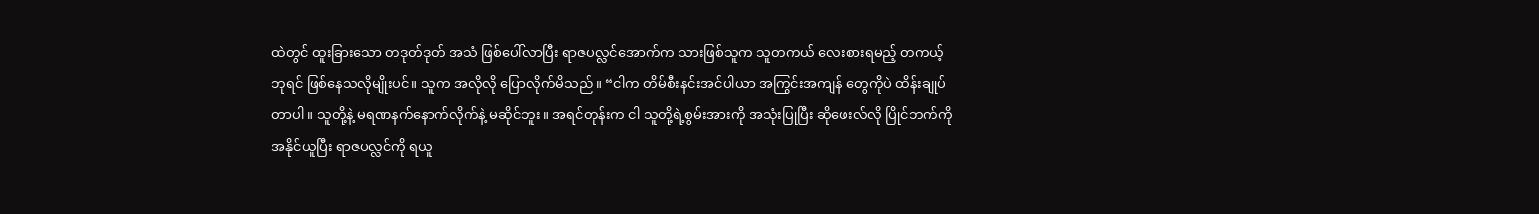ထဲတွင် ထူးခြားသော တဒုတ်ဒုတ် အသံ ဖြစ်ပေါ်လာပြီး ရာဇပလ္လင်အောက်က သားဖြစ်သူက သူတကယ် လေးစားရမည့် တကယ့် ဘုရင် ဖြစ်နေသလိုမျိုးပင်။ သူက အလိုလို ပြောလိုက်မိသည်။ “ငါက တိမ်စီးနင်းအင်ပါယာ အကြွင်းအကျန် တွေကိုပဲ ထိန်းချုပ်တာပါ။ သူတို့နဲ့ မရဏနက်နောက်လိုက်နဲ့ မဆိုင်ဘူး။ အရင်တုန်းက ငါ သူတို့ရဲ့စွမ်းအားကို အသုံးပြုပြီး ဆိုဖေးလ်လို ပြိုင်ဘက်ကို အနိုင်ယူပြီး ရာဇပလ္လင်ကို ရယူ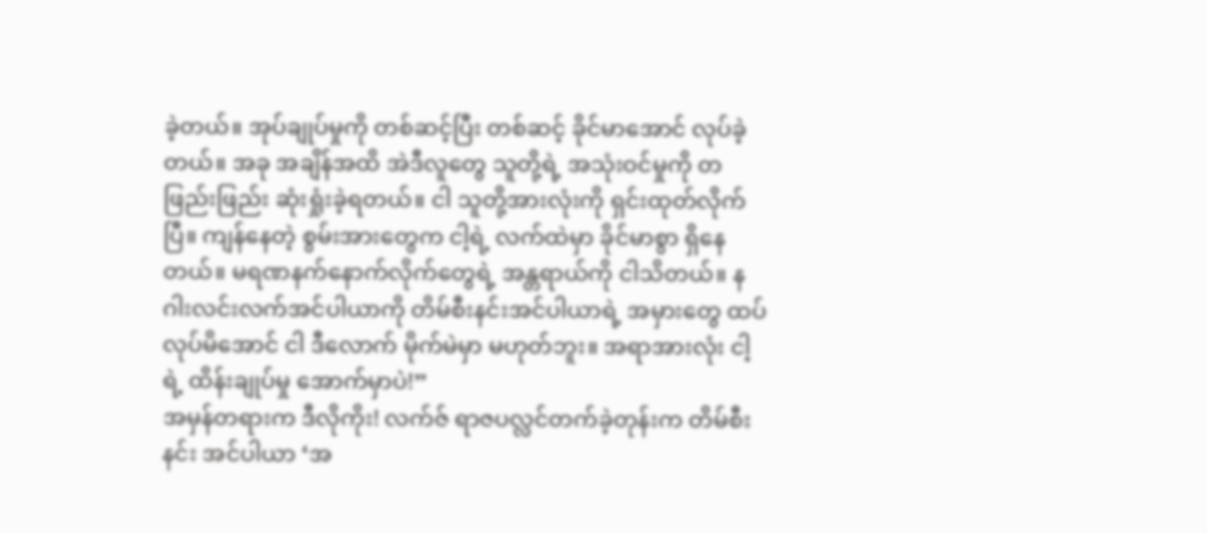ခဲ့တယ်။ အုပ်ချုပ်မှုကို တစ်ဆင့်ပြီး တစ်ဆင့် ခိုင်မာအောင် လုပ်ခဲ့တယ်။ အခု အချိန်အထိ အဲဒီလူတွေ သူတို့ရဲ့ အသုံးဝင်မှုကို တဖြည်းဖြည်း ဆုံးရှုံးခဲ့ရတယ်။ ငါ သူတို့အားလုံးကို ရှင်းထုတ်လိုက်ပြီ။ ကျန်နေတဲ့ စွမ်းအားတွေက ငါ့ရဲ့ လက်ထဲမှာ ခိုင်မာစွာ ရှိနေတယ်။ မရဏနက်နောက်လိုက်တွေရဲ့ အန္တရာယ်ကို ငါသိတယ်။ နဂါးလင်းလက်အင်ပါယာကို တိမ်စီးနင်းအင်ပါယာရဲ့ အမှားတွေ ထပ်လုပ်မိအောင် ငါ ဒီလောက် မိုက်မဲမှာ မဟုတ်ဘူး။ အရာအားလုံး ငါ့ရဲ့ ထိန်းချုပ်မှု အောက်မှာပဲ!”
အမှန်တရားက ဒီလိုကိုး! လက်ဇ် ရာဇပလ္လင်တက်ခဲ့တုန်းက တိမ်စီးနင်း အင်ပါယာ ‘အ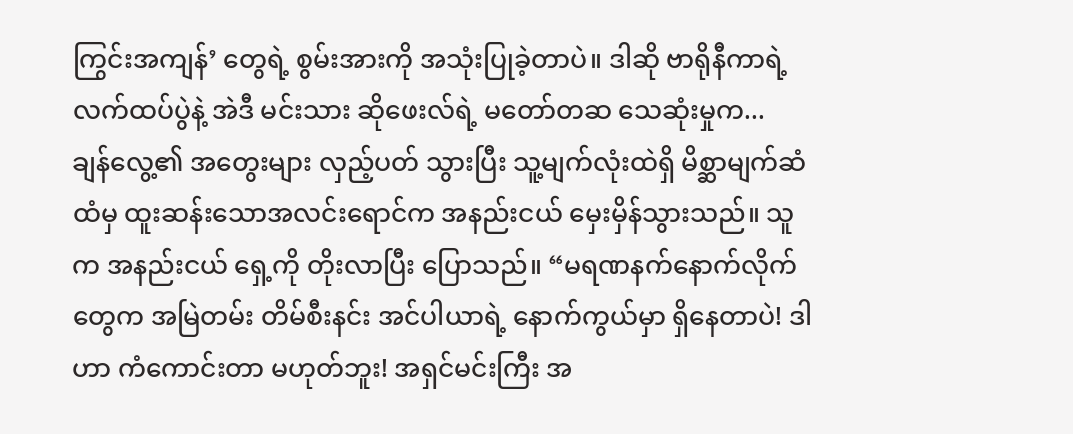ကြွင်းအကျန်’ တွေရဲ့ စွမ်းအားကို အသုံးပြုခဲ့တာပဲ။ ဒါဆို ဗာရိုနီကာရဲ့ လက်ထပ်ပွဲနဲ့ အဲဒီ မင်းသား ဆိုဖေးလ်ရဲ့ မတော်တဆ သေဆုံးမှုက...
ချန်လွေ့၏ အတွေးများ လှည့်ပတ် သွားပြီး သူ့မျက်လုံးထဲရှိ မိစ္ဆာမျက်ဆံ ထံမှ ထူးဆန်းသောအလင်းရောင်က အနည်းငယ် မှေးမှိန်သွားသည်။ သူက အနည်းငယ် ရှေ့ကို တိုးလာပြီး ပြောသည်။ “မရဏနက်နောက်လိုက် တွေက အမြဲတမ်း တိမ်စီးနင်း အင်ပါယာရဲ့ နောက်ကွယ်မှာ ရှိနေတာပဲ! ဒါဟာ ကံကောင်းတာ မဟုတ်ဘူး! အရှင်မင်းကြီး အ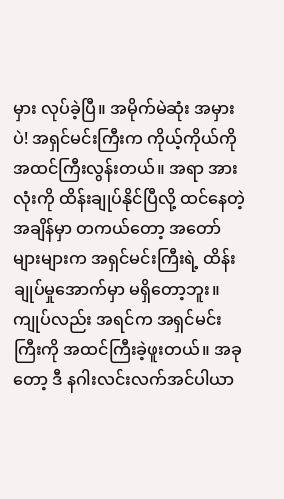မှား လုပ်ခဲ့ပြီ။ အမိုက်မဲဆုံး အမှားပဲ! အရှင်မင်းကြီးက ကိုယ့်ကိုယ်ကို အထင်ကြီးလွန်းတယ်။ အရာ အားလုံးကို ထိန်းချုပ်နိုင်ပြီလို့ ထင်နေတဲ့ အချိန်မှာ တကယ်တော့ အတော်များများက အရှင်မင်းကြီးရဲ့ ထိန်းချုပ်မှုအောက်မှာ မရှိတော့ဘူး။ ကျုပ်လည်း အရင်က အရှင်မင်းကြီးကို အထင်ကြီးခဲ့ဖူးတယ်။ အခုတော့ ဒီ နဂါးလင်းလက်အင်ပါယာ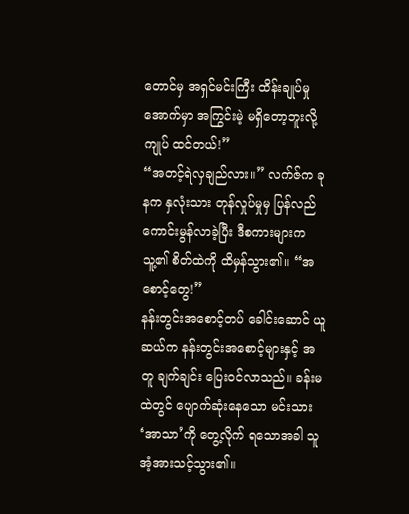တောင်မှ အရှင်မင်းကြီး ထိန်းချုပ်မှုအောက်မှာ အကြွင်းမဲ့ မရှိတော့ဘူးလို့ ကျုပ် ထင်တယ်!”
“အတင့်ရဲလှချည်လား။” လက်ဇ်က ခုနက နှလုံးသား တုန်လှုပ်မှုမှ ပြန်လည် ကောင်းမွန်လာခဲ့ပြီး ဒီစကားများက သူ့၏ စိတ်ထဲကို ထိမှန်သွား၏။ “အစောင့်တွေ!”
နန်းတွင်းအစောင့်တပ် ခေါင်းဆောင် ယူဆယ်က နန်းတွင်းအစောင့်များနှင့် အတူ ချက်ချင်း ပြေးဝင်လာသည်။ ခန်းမထဲတွင် ပျောက်ဆုံးနေသော မင်းသား ‘အာသာ’ကို တွေ့လိုက် ရသောအခါ သူ အံ့အားသင့်သွား၏။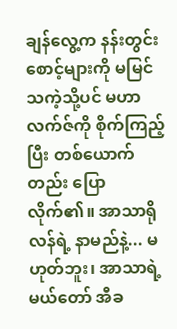ချန်လွေ့က နန်းတွင်း စောင့်များကို မမြင်သကဲ့သို့ပင် မဟာလက်ဇ်ကို စိုက်ကြည့်ပြီး တစ်ယောက်တည်း ပြောလိုက်၏။ အာသာရိုလန်ရဲ့ နာမည်နဲ့... မဟုတ်ဘူး၊ အာသာရဲ့ မယ်တော် အီခ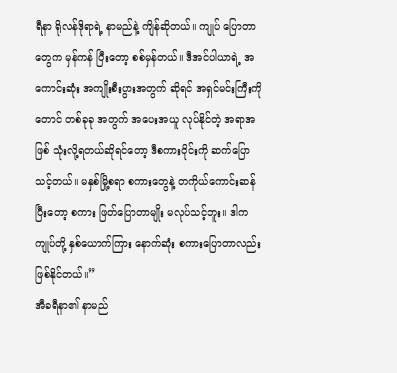ရီနာ ရိုလန်ဒိုရာရဲ့ နာမည်နဲ့ ကျိန်ဆိုတယ်။ ကျုပ် ပြောတာတွေက မှန်ကန် ပြီးတော့ စစ်မှန်တယ်။ ဒီအင်ပါယာရဲ့ အကောင်းဆုံး အကျိုးစီးပွားအတွက် ဆိုရင် အရှင်မင်းကြီးကိုတောင် တစ်ခုခု အတွက် အပေးအယူ လုပ်နိုင်တဲ့ အရာအဖြစ် သုံးလို့ရတယ်ဆိုရင်တော့ ဒီစကားဝိုင်းကို ဆက်ပြောသင့်တယ်။ မနှစ်မြို့စရာ စကားတွေနဲ့ တကိုယ်ကောင်းဆန်ပြီးတော့ စကား ဖြတ်ပြောတာမျိုး မလုပ်သင့်ဘူး။ ဒါက ကျုပ်တို့ နှစ်ယောက်ကြား နောက်ဆုံး စကားပြောတာလည်း ဖြစ်နိုင်တယ်။”
အီခရီနာ၏ နာမည်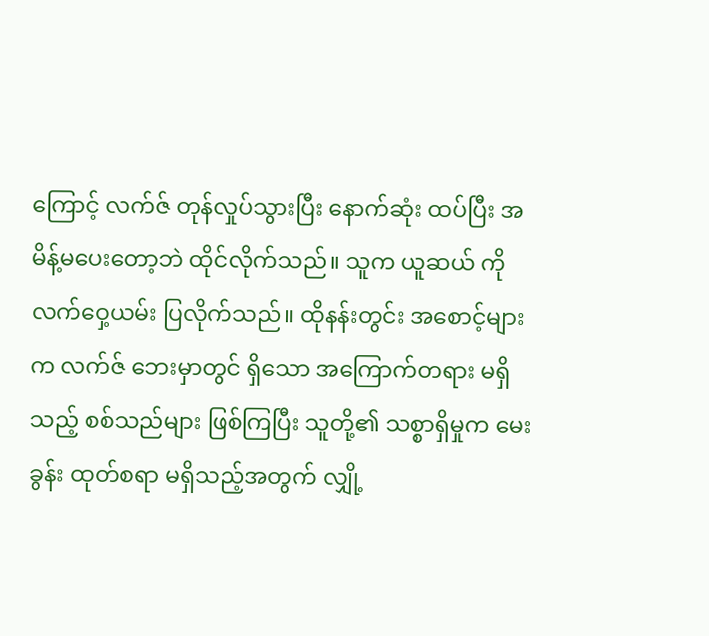ကြောင့် လက်ဇ် တုန်လှုပ်သွားပြီး နောက်ဆုံး ထပ်ပြီး အမိန့်မပေးတော့ဘဲ ထိုင်လိုက်သည်။ သူက ယူဆယ် ကို လက်ဝှေ့ယမ်း ပြလိုက်သည်။ ထိုနန်းတွင်း အစောင့်များက လက်ဇ် ဘေးမှာတွင် ရှိသော အကြောက်တရား မရှိသည့် စစ်သည်များ ဖြစ်ကြပြီး သူတို့၏ သစ္စာရှိမှုက မေးခွန်း ထုတ်စရာ မရှိသည့်အတွက် လျှို့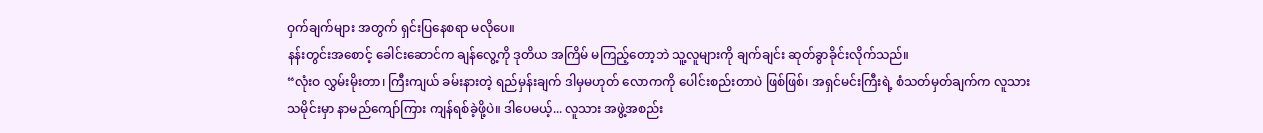ဝှက်ချက်များ အတွက် ရှင်းပြနေစရာ မလိုပေ။
နန်းတွင်းအစောင့် ခေါင်းဆောင်က ချန်လွေ့ကို ဒုတိယ အကြိမ် မကြည့်တော့ဘဲ သူ့လူများကို ချက်ချင်း ဆုတ်ခွာခိုင်းလိုက်သည်။
“လုံးဝ လွှမ်းမိုးတာ၊ ကြီးကျယ် ခမ်းနားတဲ့ ရည်မှန်းချက် ဒါမှမဟုတ် လောကကို ပေါင်းစည်းတာပဲ ဖြစ်ဖြစ်၊ အရှင်မင်းကြီးရဲ့ စံသတ်မှတ်ချက်က လူသားသမိုင်းမှာ နာမည်ကျော်ကြား ကျန်ရစ်ခဲ့ဖို့ပဲ။ ဒါပေမယ့်... လူသား အဖွဲ့အစည်း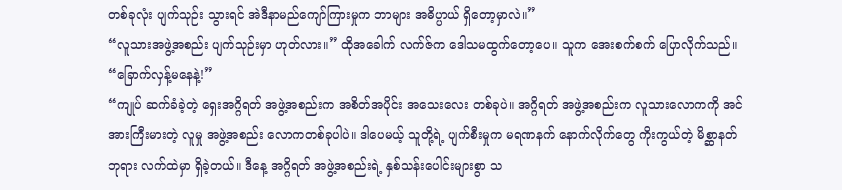တစ်ခုလုံး ပျက်သုဉ်း သွားရင် အဲဒီနာမည်ကျော်ကြားမှုက ဘာများ အဓိပ္ပာယ် ရှိတော့မှာလဲ။”
“လူသားအဖွဲ့အစည်း ပျက်သုဉ်းမှာ ဟုတ်လား။” ထိုအခေါက် လက်ဇ်က ဒေါသမထွက်တော့ပေ။ သူက အေးစက်စက် ပြောလိုက်သည်။ “ခြောက်လှန့်မနေနဲ့!”
“ကျုပ် ဆက်ခံခဲ့တဲ့ ရှေးအဂ္ဂိရတ် အဖွဲ့အစည်းက အစိတ်အပိုင်း အသေးလေး တစ်ခုပဲ။ အဂ္ဂိရတ် အဖွဲ့အစည်းက လူသားလောကကို အင်အားကြီးမားတဲ့ လူမှု အဖွဲ့အစည်း လောကတစ်ခုပါပဲ။ ဒါပေမယ့် သူတို့ရဲ့ ပျက်စီးမှုက မရဏနက် နောက်လိုက်တွေ ကိုးကွယ်တဲ့ မိစ္ဆာနတ်ဘုရား လက်ထဲမှာ ရှိခဲ့တယ်။ ဒီနေ့ အဂ္ဂိရတ် အဖွဲ့အစည်းရဲ့ နှစ်သန်းပေါင်းများစွာ သ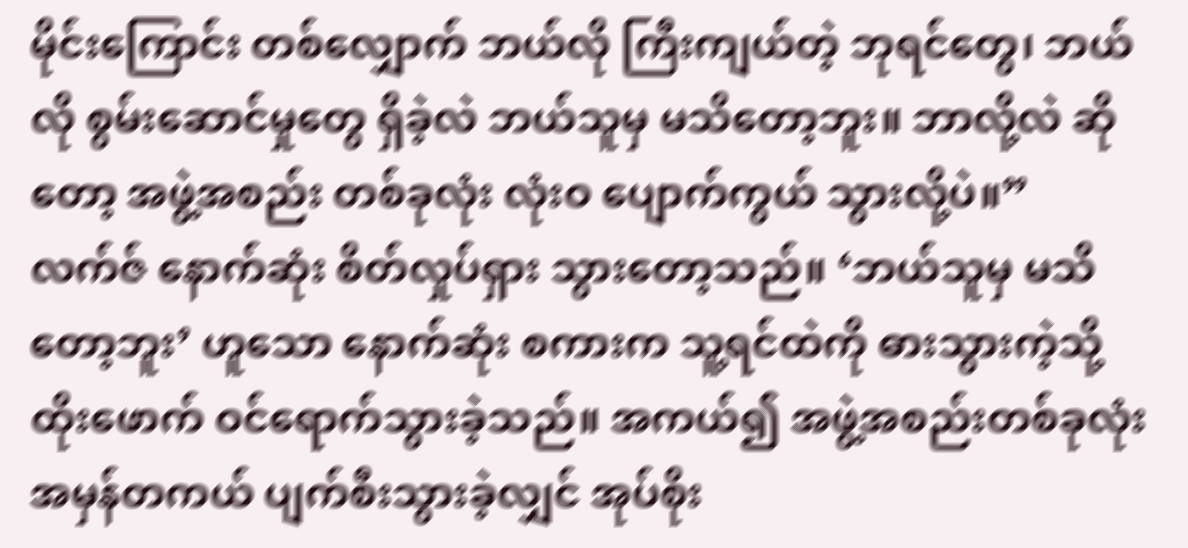မိုင်းကြောင်း တစ်လျှောက် ဘယ်လို ကြီးကျယ်တဲ့ ဘုရင်တွေ၊ ဘယ်လို စွမ်းဆောင်မှုတွေ ရှိခဲ့လဲ ဘယ်သူမှ မသိတော့ဘူး။ ဘာလို့လဲ ဆိုတော့ အဖွဲ့အစည်း တစ်ခုလုံး လုံးဝ ပျောက်ကွယ် သွားလို့ပဲ။”
လက်ဇ် နောက်ဆုံး စိတ်လှုပ်ရှား သွားတော့သည်။ ‘ဘယ်သူမှ မသိ တော့ဘူး’ ဟူသော နောက်ဆုံး စကားက သူ့ရင်ထဲကို ဓားသွားကဲ့သို့ ထိုးဖောက် ဝင်ရောက်သွားခဲ့သည်။ အကယ်၍ အဖွဲ့အစည်းတစ်ခုလုံး အမှန်တကယ် ပျက်စီးသွားခဲ့လျှင် အုပ်စိုး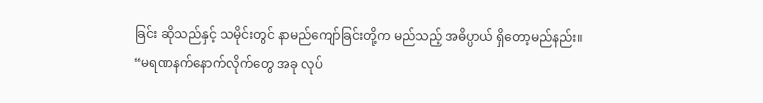ခြင်း ဆိုသည်နှင့် သမိုင်းတွင် နာမည်ကျော်ခြင်းတို့က မည်သည့် အဓိပ္ပာယ် ရှိတော့မည်နည်း။
“မရဏနက်နောက်လိုက်တွေ အခု လုပ်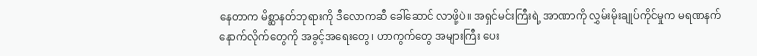နေတာက မိစ္ဆာနတ်ဘုရားကို ဒီလောကဆီ ခေါ်ဆောင် လာဖို့ပဲ။ အရှင်မင်းကြီးရဲ့ အာဏာကို လွှမ်းမိုးချုပ်ကိုင်မှုက မရဏနက် နောက်လိုက်တွေကို အခွင့်အရေးတွေ၊ ဟာကွက်တွေ အများကြီး ပေး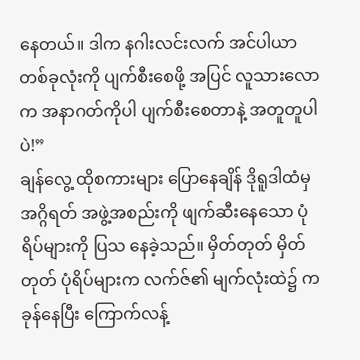နေတယ်။ ဒါက နဂါးလင်းလက် အင်ပါယာတစ်ခုလုံးကို ပျက်စီးစေဖို့ အပြင် လူသားလောက အနာဂတ်ကိုပါ ပျက်စီးစေတာနဲ့ အတူတူပါပဲ!”
ချန်လွေ့ ထိုစကားများ ပြောနေချိန် ဒိုရူဒါထံမှ အဂ္ဂိရတ် အဖွဲ့အစည်းကို ဖျက်ဆီးနေသော ပုံရိပ်များကို ပြသ နေခဲ့သည်။ မှိတ်တုတ် မှိတ်တုတ် ပုံရိပ်များက လက်ဇ်၏ မျက်လုံးထဲ၌ ကခုန်နေပြီး ကြောက်လန့်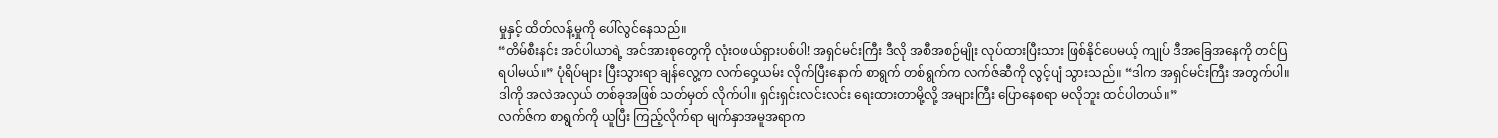မှုနှင့် ထိတ်လန့်မှုကို ပေါ်လွင်နေသည်။
“တိမ်စီးနင်း အင်ပါယာရဲ့ အင်အားစုတွေကို လုံးဝဖယ်ရှားပစ်ပါ! အရှင်မင်းကြီး ဒီလို အစီအစဉ်မျိုး လုပ်ထားပြီးသား ဖြစ်နိုင်ပေမယ့် ကျုပ် ဒီအခြေအနေကို တင်ပြရပါမယ်။” ပုံရိပ်များ ပြီးသွားရာ ချန်လွေ့က လက်ဝှေ့ယမ်း လိုက်ပြီးနောက် စာရွက် တစ်ရွက်က လက်ဇ်ဆီကို လွင့်ပျံ သွားသည်။ “ဒါက အရှင်မင်းကြီး အတွက်ပါ။ ဒါကို အလဲအလှယ် တစ်ခုအဖြစ် သတ်မှတ် လိုက်ပါ။ ရှင်းရှင်းလင်းလင်း ရေးထားတာမို့လို့ အများကြီး ပြောနေစရာ မလိုဘူး ထင်ပါတယ်။”
လက်ဇ်က စာရွက်ကို ယူပြီး ကြည့်လိုက်ရာ မျက်နှာအမူအရာက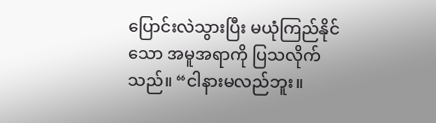ပြောင်းလဲသွားပြီး မယုံကြည်နိုင်သော အမူအရာကို ပြသလိုက်သည်။ “ငါနားမလည်ဘူး။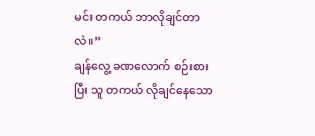မင်း တကယ် ဘာလိုချင်တာလဲ။”
ချန်လွေ့ ခဏလောက် စဉ်းစားပြီး သူ တကယ် လိုချင်နေသော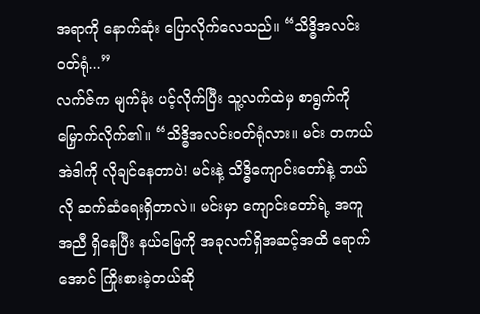အရာကို နောက်ဆုံး ပြောလိုက်လေသည်။ “သိဒ္ဓိအလင်းဝတ်ရုံ...”
လက်ဇ်က မျက်ခုံး ပင့်လိုက်ပြီး သူ့လက်ထဲမှ စာရွက်ကို မြှောက်လိုက်၏။ “သိဒ္ဓိအလင်းဝတ်ရုံလား။ မင်း တကယ် အဲဒါကို လိုချင်နေတာပဲ! မင်းနဲ့ သိဒ္ဓိကျောင်းတော်နဲ့ ဘယ်လို ဆက်ဆံရေးရှိတာလဲ။ မင်းမှာ ကျောင်းတော်ရဲ့ အကူအညီ ရှိနေပြီး နယ်မြေကို အခုလက်ရှိအဆင့်အထိ ရောက်အောင် ကြိုးစားခဲ့တယ်ဆို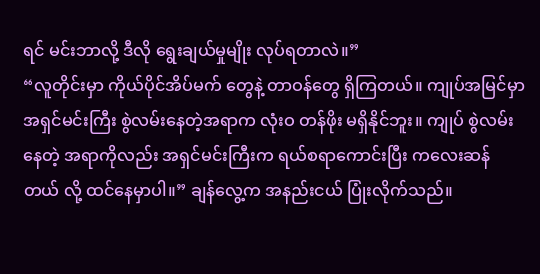ရင် မင်းဘာလို့ ဒီလို ရွေးချယ်မှုမျိုး လုပ်ရတာလဲ။”
“လူတိုင်းမှာ ကိုယ်ပိုင်အိပ်မက် တွေနဲ့ တာဝန်တွေ ရှိကြတယ်။ ကျုပ်အမြင်မှာ အရှင်မင်းကြီး စွဲလမ်းနေတဲ့အရာက လုံးဝ တန်ဖိုး မရှိနိုင်ဘူး။ ကျုပ် စွဲလမ်းနေတဲ့ အရာကိုလည်း အရှင်မင်းကြီးက ရယ်စရာကောင်းပြီး ကလေးဆန်တယ် လို့ ထင်နေမှာပါ။” ချန်လွေ့က အနည်းငယ် ပြုံးလိုက်သည်။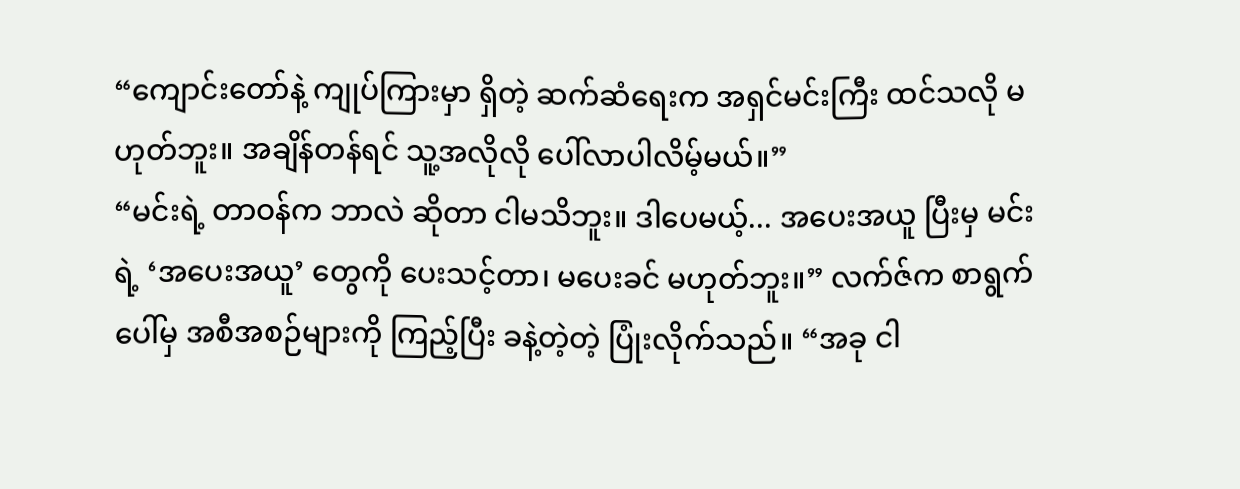“ကျောင်းတော်နဲ့ ကျုပ်ကြားမှာ ရှိတဲ့ ဆက်ဆံရေးက အရှင်မင်းကြီး ထင်သလို မဟုတ်ဘူး။ အချိန်တန်ရင် သူ့အလိုလို ပေါ်လာပါလိမ့်မယ်။”
“မင်းရဲ့ တာဝန်က ဘာလဲ ဆိုတာ ငါမသိဘူး။ ဒါပေမယ့်... အပေးအယူ ပြီးမှ မင်းရဲ့ ‘အပေးအယူ’ တွေကို ပေးသင့်တာ၊ မပေးခင် မဟုတ်ဘူး။” လက်ဇ်က စာရွက်ပေါ်မှ အစီအစဉ်များကို ကြည့်ပြီး ခနဲ့တဲ့တဲ့ ပြုံးလိုက်သည်။ “အခု ငါ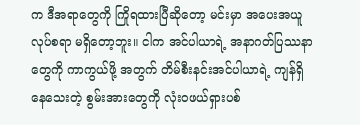က ဒီအရာတွေကို ကြိုရထားပြီဆိုတော့ မင်းမှာ အပေးအယူ လုပ်စရာ မရှိတော့ဘူး။ ငါက အင်ပါယာရဲ့ အနာဂတ်ပြဿနာတွေကို ကာကွယ်ဖို့ အတွက် တိမ်စီးနင်းအင်ပါယာရဲ့ ကျန်ရှိနေသေးတဲ့ စွမ်းအားတွေကို လုံးဝဖယ်ရှားပစ်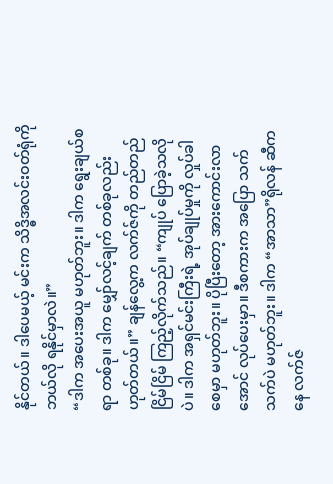နိုင်တယ်။ ဒါပေမယ့် မင်းက သိဒ္ဓိအလင်းဝတ်ရုံကို ဘယ်လို ရနိုင်မှာလဲ။”
“ဒါက အပေးအယူ မဟုတ်ဘူး။ ဒါက ရွေးချယ်စရာ တစ်ခု။ ဒါက မျှော်လင့်ချက် တစ်ခုလည်း ဟုတ်တယ်။” ချန်လွေ့က လက်ဇ်ကို တည်တည်ငြိမ်ငြိမ် ကြည့်လိုက်သည်။ “ကျုပ် ပြောခဲ့သလိုပဲ။ ဒါက အရှင်မင်းကြီးရဲ့ အုပ်ချုပ်မှုကို လှုပ်ခါစေမှာ မဟုတ်ဘူး။ ပိုပြီးတော့ အားကောင်းလာအောင် လုပ်ပေးမှာ။ ဒီစကားက အပြော သက်သက်ပဲ မဟုတ်ဘူး။ ဒါက “အာသာ”ရိုလန် ဆီကနေ လက်ဇ်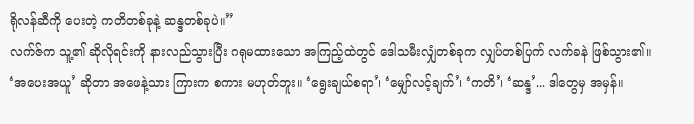ရိုလန်ဆီကို ပေးတဲ့ ကတိတစ်ခုနဲ့ ဆန္ဒတစ်ခုပဲ။”
လက်ဇ်က သူ့၏ ဆိုလိုရင်းကို နားလည်သွားပြီး ဂရုမထားသော အကြည့်ထဲတွင် ဒေါသမီးလျှံတစ်ခုက လျှပ်တစ်ပြက် လက်ခနဲ ဖြစ်သွား၏။ ‘အပေးအယူ’ ဆိုတာ အဖေနဲ့သား ကြားက စကား မဟုတ်ဘူး။ ‘ရွေးချယ်စရာ’၊ ‘မျှော်လင့်ချက်’၊ ‘ကတိ’၊ ‘ဆန္ဒ’... ဒါတွေမှ အမှန်။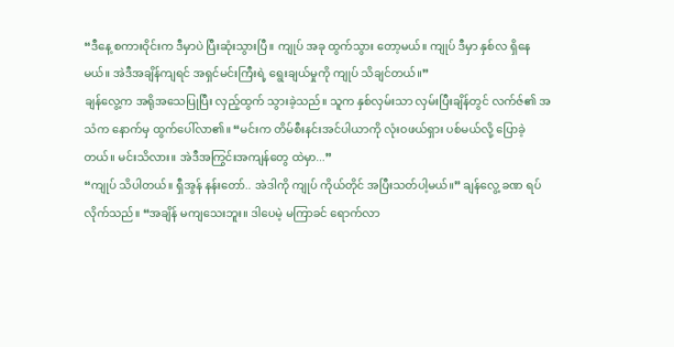“ဒီနေ့ စကားဝိုင်းက ဒီမှာပဲ ပြီးဆုံးသွားပြီ။ ကျုပ် အခု ထွက်သွား တော့မယ်။ ကျုပ် ဒီမှာ နှစ်လ ရှိနေမယ်။ အဲဒီအချိန်ကျရင် အရှင်မင်းကြီးရဲ့ ရွေးချယ်မှုကို ကျုပ် သိချင်တယ်။”
ချန်လွေ့က အရိုအသေပြုပြီး လှည့်ထွက် သွားခဲ့သည်။ သူက နှစ်လှမ်းသာ လှမ်းပြီးချိန်တွင် လက်ဇ်၏ အသံက နောက်မှ ထွက်ပေါ်လာ၏။ “မင်းက တိမ်စီးနင်းအင်ပါယာကို လုံးဝဖယ်ရှား ပစ်မယ်လို့ ပြောခဲ့တယ်။ မင်းသိလား။ အဲဒီအကြွင်းအကျန်တွေ ထဲမှာ...”
“ကျုပ် သိပါတယ်။ ရှီအွန် နန်းတော်.. အဲဒါကို ကျုပ် ကိုယ်တိုင် အပြီးသတ်ပါ့မယ်။” ချန်လွေ့ ခဏ ရပ်လိုက်သည်။ “အချိန် မကျသေးဘူး။ ဒါပေမဲ့ မကြာခင် ရောက်လာ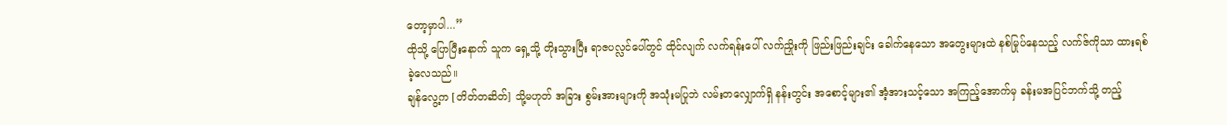တော့မှာပါ...”
ထိုသို့ ပြောပြီးနောက် သူက ရှေ့သို့ တိုးသွားပြီး ရာဇပလ္လင်ပေါ်တွင် ထိုင်လျက် လက်ရန်းပေါ် လက်ညှိုးကို ဖြည်းဖြည်းချင်း ခေါက်နေသော အတွေးများထဲ နစ်မြုပ်နေသည့် လက်ဇ်ကိုသာ ထားရစ်ခဲ့လေသည်။
ချန်လွေ့က [တိတ်တဆိတ်] သို့မဟုတ် အခြား စွမ်းအားများကို အသုံးမပြုဘဲ လမ်းတလျှောက်ရှိ နန်းတွင်း အစောင့်များ၏ အံ့အားသင့်သော အကြည့်အောက်မှ ခန်းမအပြင်ဘက်သို့ တည့်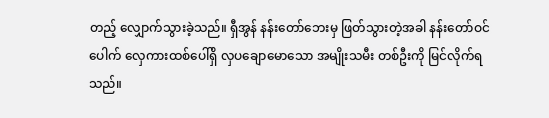တည့် လျှောက်သွားခဲ့သည်။ ရှီအွန် နန်းတော်ဘေးမှ ဖြတ်သွားတဲ့အခါ နန်းတော်ဝင်ပေါက် လှေကားထစ်ပေါ်ရှိ လှပချောမောသော အမျိုးသမီး တစ်ဦးကို မြင်လိုက်ရသည်။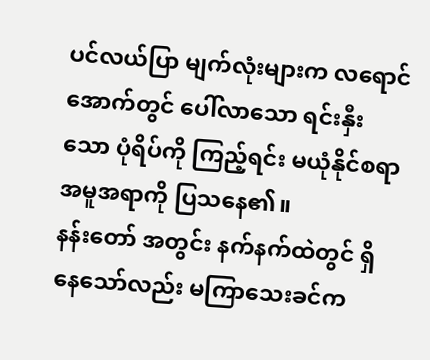ပင်လယ်ပြာ မျက်လုံးများက လရောင်အောက်တွင် ပေါ်လာသော ရင်းနှီးသော ပုံရိပ်ကို ကြည့်ရင်း မယုံနိုင်စရာ အမူအရာကို ပြသနေ၏။
နန်းတော် အတွင်း နက်နက်ထဲတွင် ရှိနေသော်လည်း မကြာသေးခင်က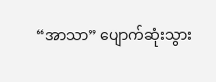“အာသာ” ပျောက်ဆုံးသွား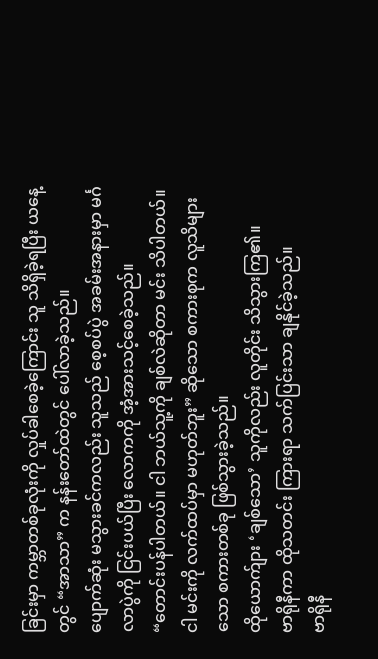ခြင်းမှာ ကမ္ဘာတစ်ခုလုံးကို လှုပ်ခါစေခဲ့ကြောင်း သူ သိရှိခဲ့ရပြီး ယနေ့တွင် “အာသာ” က နန်းတော်ထဲတွင် ပေါ်လာခဲ့သည်။
ပျောက်ဆုံး မသွားခင်ကလည်း သူသည် စေ့စပ်ပွဲ အခမ်းအနားမှာ မင်္ဂလာပွဲကို ငြင်းပယ်ပြီး လောကကို အံ့အားသင့်စေခဲ့သည်။
“တောင်းပန်ပါတယ်။ ငါ ဘယ်သူ့ကို ချစ်လဲဆိုတာ မင်း သိပါတယ်။ ငါ မင်းကို လက်ထပ်မှာ မဟုတ်ဘူး” ဆိုသော စကားစုက လူသိများသော စကားတစ်ခု ဖြစ်သွားခဲ့သည်။
ထိုယောက်ျား ‘ချစ်သော’ သူကိုလည်း လူတိုင်း သိသွားကြ၏။
ဗာရိုနီကာ ထိုသတင်း ကြားရာ သက်ပြင်းသာ ချနိုင်ခဲ့သည်။
ဗာရိုနီ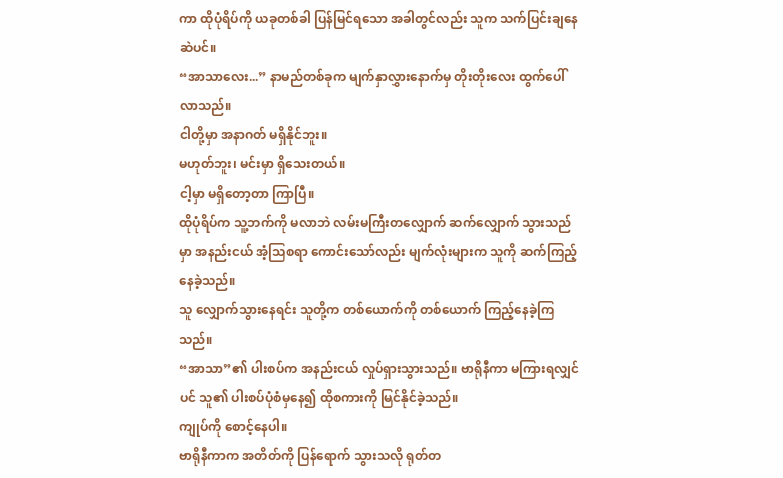ကာ ထိုပုံရိပ်ကို ယခုတစ်ခါ ပြန်မြင်ရသော အခါတွင်လည်း သူက သက်ပြင်းချနေဆဲပင်။
“အာသာလေး...” နာမည်တစ်ခုက မျက်နှာလွှားနောက်မှ တိုးတိုးလေး ထွက်ပေါ်လာသည်။
ငါတို့မှာ အနာဂတ် မရှိနိုင်ဘူး။
မဟုတ်ဘူး၊ မင်းမှာ ရှိသေးတယ်။
ငါ့မှာ မရှိတော့တာ ကြာပြီ။
ထိုပုံရိပ်က သူ့ဘက်ကို မလာဘဲ လမ်းမကြီးတလျှောက် ဆက်လျှောက် သွားသည်မှာ အနည်းငယ် အံ့သြစရာ ကောင်းသော်လည်း မျက်လုံးများက သူကို ဆက်ကြည့်နေခဲ့သည်။
သူ လျှောက်သွားနေရင်း သူတို့က တစ်ယောက်ကို တစ်ယောက် ကြည့်နေခဲ့ကြသည်။
“အာသာ”၏ ပါးစပ်က အနည်းငယ် လှုပ်ရှားသွားသည်။ ဗာရိုနီကာ မကြားရလျှင်ပင် သူ၏ ပါးစပ်ပုံစံမှနေ၍ ထိုစကားကို မြင်နိုင်ခဲ့သည်။
ကျုပ်ကို စောင့်နေပါ။
ဗာရိုနီကာက အတိတ်ကို ပြန်ရောက် သွားသလို ရုတ်တ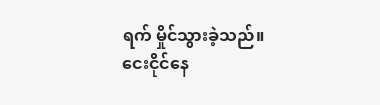ရက် မှိုင်သွားခဲ့သည်။
ငေးငိုင်နေ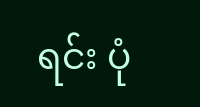ရင်း ပုံ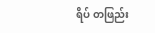ရိပ် တဖြည်း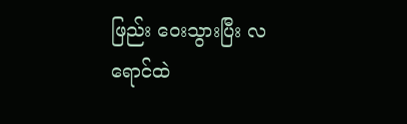ဖြည်း ဝေးသွားပြီး လရောင်ထဲ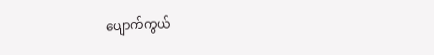ပျောက်ကွယ်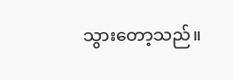သွားတော့သည်။